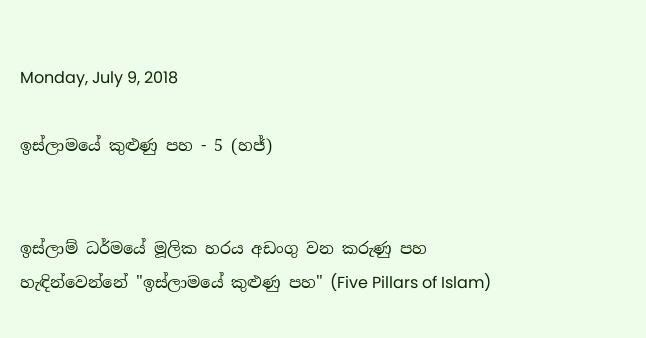Monday, July 9, 2018

ඉස්ලාමයේ කුළුණු පහ - 5 (හජ්)


ඉස්ලාම් ධර්මයේ මූලික හරය අඩංගු වන කරුණු පහ හැඳින්වෙන්නේ "ඉස්ලාමයේ කුළුණු පහ" (Five Pillars of Islam)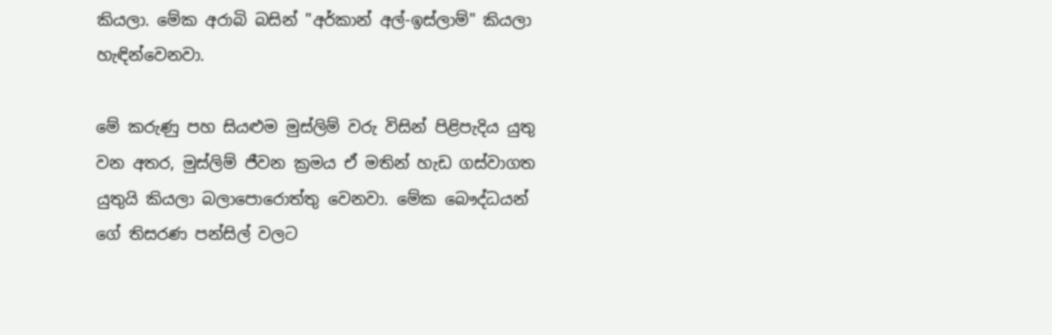කියලා. මේක අරාබි බසින් "අර්කාන් අල්-ඉස්ලාම්" කියලා හැඳින්වෙනවා.

මේ කරුණු පහ සියළුම මුස්ලිම් වරු විසින් පිළිපැදිය යුතු වන අතර, මුස්ලිම් ජීවන ක්‍රමය ඒ මතින් හැඩ ගස්වාගත යුතුයි කියලා බලාපොරොත්තු වෙනවා. මේක බෞද්ධයන් ගේ තිසරණ පන්සිල් වලට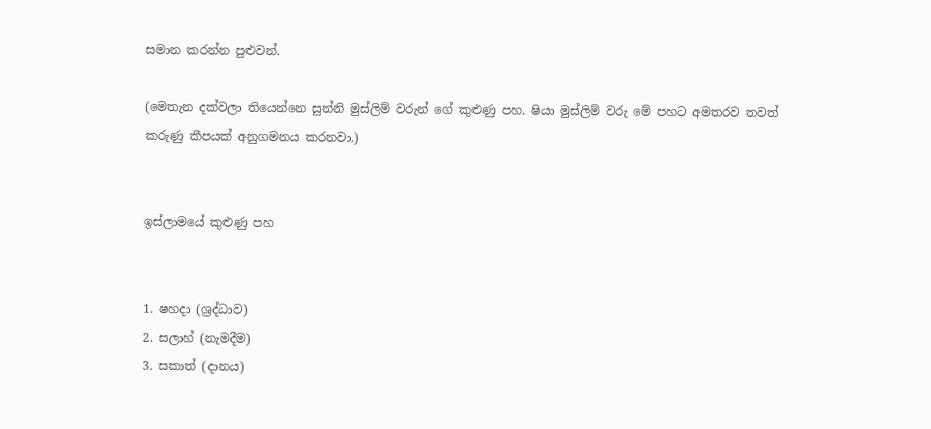සමාන කරන්න පුළුවන්.

(මෙතැන දක්වලා තියෙන්නෙ සුන්නි මුස්ලිම් වරුන් ගේ කුළුණු පහ. ෂියා මුස්ලිම් වරු මේ පහට අමතරව තවත් කරුණු කීපයක් අනුගමනය කරනවා.)


ඉස්ලාමයේ කුළුණු පහ


1. ෂහදා (ශ්‍රද්ධාව)
2. සලාහ් (නැමදීම)
3. සකාත් (දානය)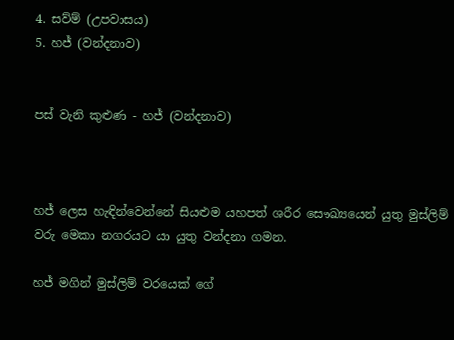4. සව්ම් (උපවාසය)
5. හජ් (වන්දනාව)


පස් වැනි කුළුණ - හජ් (වන්දනාව)



හජ් ලෙස හැඳින්වෙන්නේ සියළුම යහපත් ශරීර සෞඛ්‍යයෙන් යුතු මුස්ලිම් වරු මෙකා නගරයට යා යුතු වන්දනා ගමන.

හජ් මගින් මුස්ලිම් වරයෙක් ගේ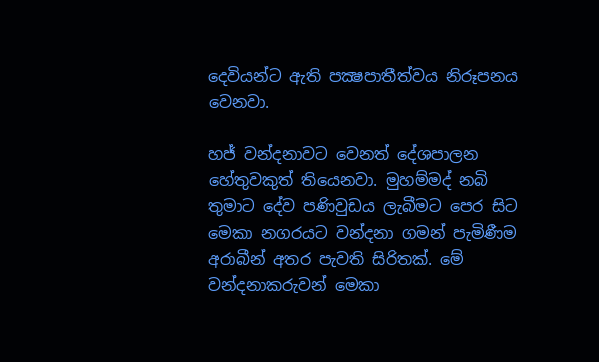දෙවියන්ට ඇති පක්‍ෂපාතීත්වය නිරූපනය වෙනවා.

හජ් වන්දනාවට වෙනත් දේශපාලන හේතුවකුත් තියෙනවා. මුහම්මද් නබි තුමාට දේව පණිවුඩය ලැබීමට පෙර සිට මෙකා නගරයට වන්දනා ගමන් පැමිණීම අරාබීන් අතර පැවති සිරිතක්. මේ වන්දනාකරුවන් මෙකා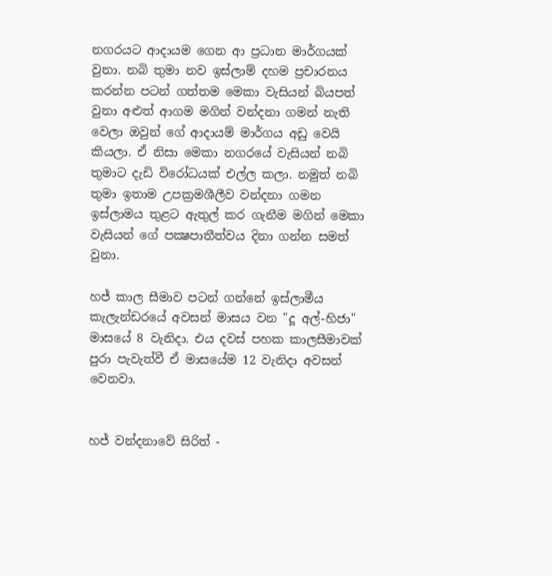නගරයට ආදායම ගෙන ආ ප්‍රධාන මාර්ගයක් වුනා. නබි තුමා නව ඉස්ලාම් දහම ප්‍රචාරනය කරන්න පටන් ගත්තම මෙකා වැසියන් බියපත් වුනා අළුත් ආගම මගින් වන්දනා ගමන් නැති වෙලා ඔවුන් ගේ ආදායම් මාර්ගය අඩු වෙයි කියලා. ඒ නිසා මෙකා නගරයේ වැසියන් නබි තුමාට දැඩි විරෝධයක් එල්ල කලා. නමුත් නබි තුමා ඉතාම උපක්‍රමශීලීව වන්දනා ගමන ඉස්ලාමය තුළට ඇතුල් කර ගැනීම මගින් මෙකා වැසියන් ගේ පක්‍ෂපාතීත්වය දිනා ගන්න සමත් වුනා.

හජ් කාල සීමාව පටන් ගන්නේ ඉස්ලාමීය කැලැන්ඩරයේ අවසන් මාසය වන "දූ අල්-හිජා" මාසයේ 8 වැනිදා. එය දවස් පහක කාලසීමාවක් පුරා පැවැත්වී ඒ මාසයේම 12 වැනිදා අවසන් වෙනවා.


හජ් වන්දනාවේ සිරිත් -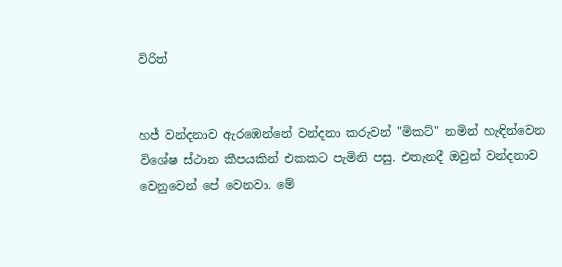විරිත්


හජ් වන්දනාව ඇරඹෙන්නේ වන්දනා කරුවන් "මිකට්" නමින් හැඳින්වෙන විශේෂ ස්ථාන කීපයකින් එකකට පැමිනි පසු. එතැනදී ඔවුන් වන්දනාව වෙනුවෙන් පේ වෙනවා. මේ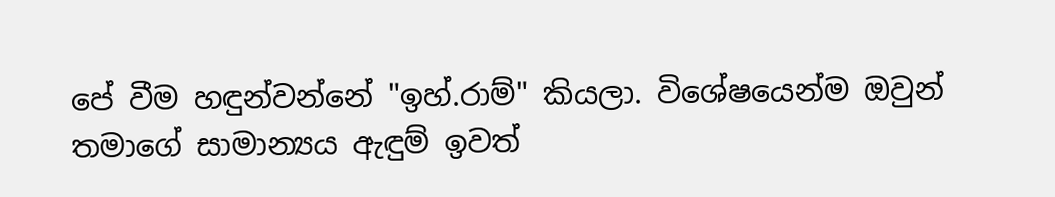පේ වීම හඳුන්වන්නේ "ඉහ්‍.රාම්" කියලා. විශේෂයෙන්ම ඔවුන් තමාගේ සාමාන්‍යය ඇඳුම් ඉවත්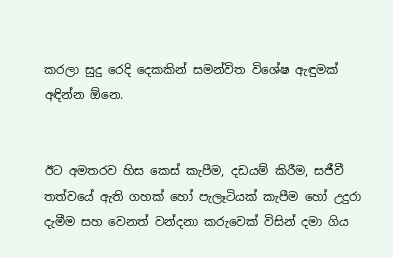කරලා සුදු රෙදි දෙකකින් සමන්විත විශේෂ ඇඳුමක් අඳින්න ඕනෙ.


ඊට අමතරව හිස කෙස් කැපීම, දඩයම් කිරීම, සජීවී තත්වයේ ඇති ගහක් හෝ පැලෑටියක් කැපීම හෝ උදුරා දැමීම සහ වෙනත් වන්දනා කරුවෙක් විසින් දමා ගිය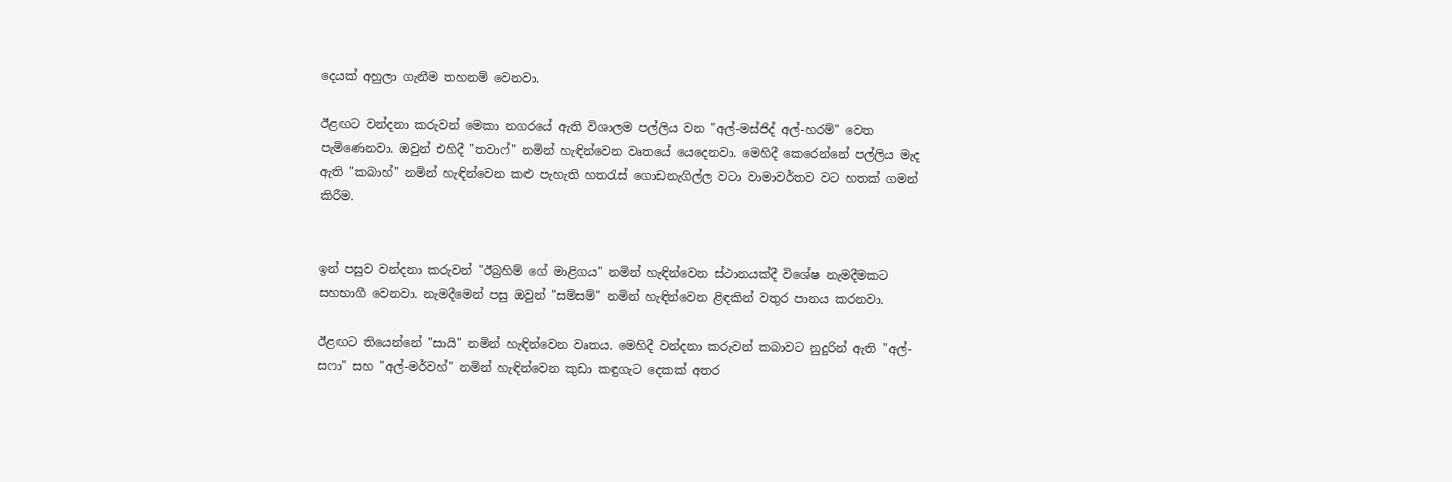දෙයක් අහුලා ගැනීම තහනම් වෙනවා.

ඊළඟට වන්දනා කරුවන් මෙකා නගරයේ ඇති විශාලම පල්ලිය වන "අල්-මස්ජිද් අල්-හරම්" වෙත පැමිණෙනවා. ඔවුන් එහිදී "තවාෆ්" නමින් හැඳින්වෙන වෘතයේ යෙදෙනවා. මෙහිදී කෙරෙන්නේ පල්ලිය මැද ඇති "කබාහ්" නමින් හැඳින්වෙන කළු පැහැති හතරැස් ගොඩනැගිල්ල වටා වාමාවර්තව වට හතක් ගමන් කිරීම.


ඉන් පසුව වන්දනා කරුවන් "ඊබ්‍රහිම් ගේ මාළිගය" නමින් හැඳින්වෙන ස්ථානයක්දී විශේෂ නැමදීමකට සහභාගී වෙනවා. නැමදීමෙන් පසු ඔවුන් "සම්සම්" නමින් හැඳින්වෙන ළිඳකින් වතුර පානය කරනවා.

ඊළඟට තියෙන්නේ "සායි" නමින් හැඳින්වෙන වෘතය. මෙහිදී වන්දනා කරුවන් කබාවට නුදුරින් ඇති "අල්-සෆා" සහ "අල්-මර්වහ්" නමින් හැඳින්වෙන කුඩා කඳුගැට දෙකක් අතර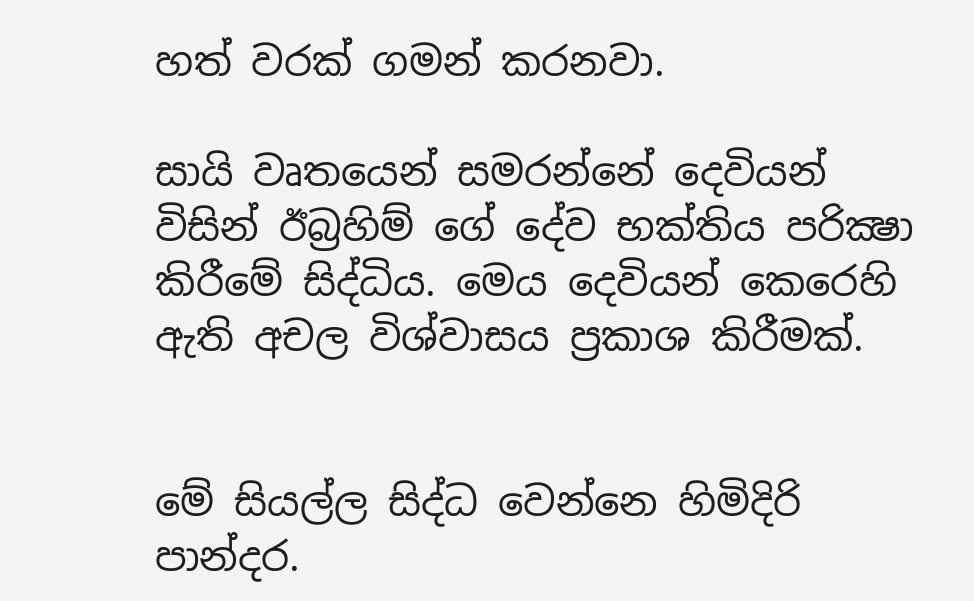හත් වරක් ගමන් කරනවා.

සායි වෘතයෙන් සමරන්නේ දෙවියන් විසින් ඊබ්‍රහිම් ගේ දේව භක්තිය පරික්‍ෂා කිරීමේ සිද්ධිය. මෙය දෙවියන් කෙරෙහි ඇති අචල විශ්වාසය ප්‍රකාශ කිරීමක්.


මේ සියල්ල සිද්ධ වෙන්නෙ හිමිදිරි පාන්දර.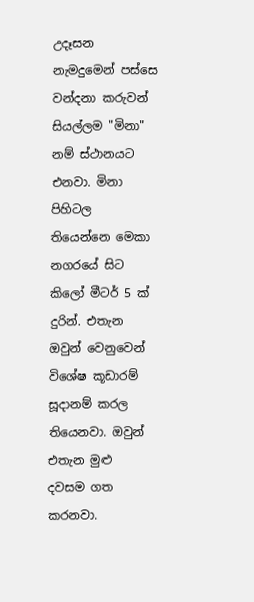උදෑසන නැමදුමෙන් පස්සෙ වන්දනා කරුවන් සියල්ලම "මිනා" නම් ස්ථානයට එනවා. මිනා පිහිටල තියෙන්නෙ මෙකා නගරයේ සිට කිලෝ මීටර් 5 ක් දුරින්. එතැන ඔවුන් වෙනුවෙන් විශේෂ කූඩාරම් සූදානම් කරල තියෙනවා. ඔවුන් එතැන මුළු දවසම ගත කරනවා.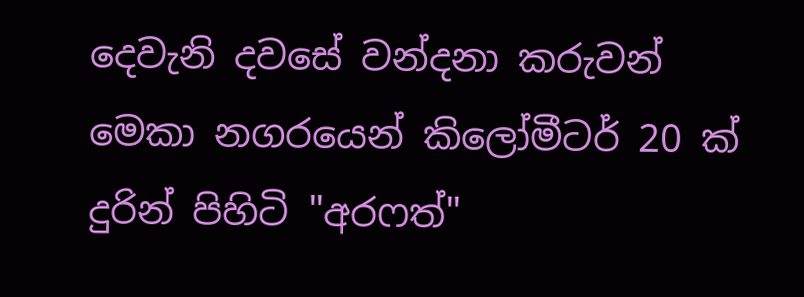දෙවැනි දවසේ වන්දනා කරුවන් මෙකා නගරයෙන් කිලෝමීටර් 20 ක් දුරින් පිහිටි "අරෆත්"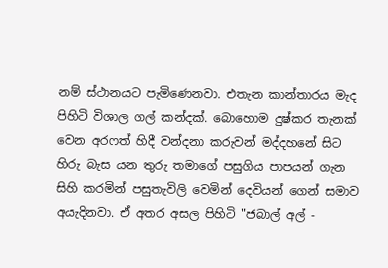නම් ස්ථානයට පැමිණෙනවා. එතැන කාන්තාරය මැද පිහිටි විශාල ගල් කන්දක්. බොහොම දුෂ්කර තැනක් වෙන අරෆත් හිදී වන්දනා කරුවන් මද්දහනේ සිට හිරු බැස යන තුරු තමාගේ පසුගිය පාපයන් ගැන සිහි කරමින් පසුතැවිලි වෙමින් දෙවියන් ගෙන් සමාව අයැදිනවා. ඒ අතර අසල පිහිටි "ජබාල් අල් -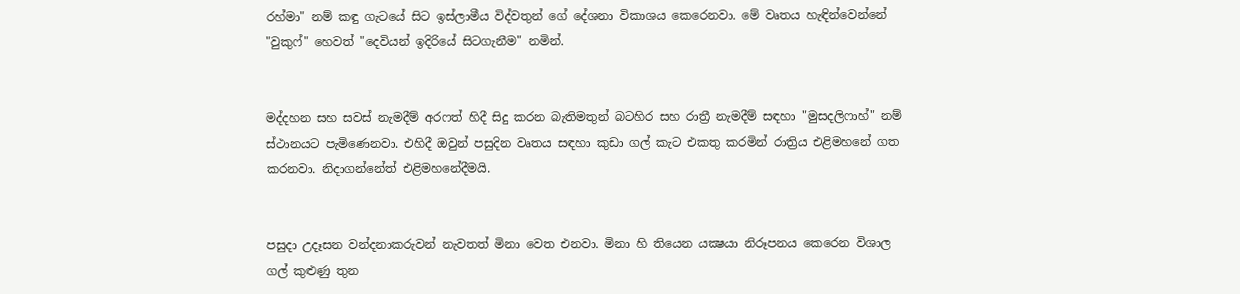රහ්මා" නම් කඳු ගැටයේ සිට ඉස්ලාමීය විද්වතුන් ගේ දේශනා විකාශය කෙරෙනවා. මේ වෘතය හැඳින්වෙන්නේ "වුකුෆ්" හෙවත් "දෙවියන් ඉදිරියේ සිටගැනීම" නමින්.


මද්දහන සහ සවස් නැමදීම් අරෆත් හිදී සිදු කරන බැතිමතුන් බටහිර සහ රාත්‍රී නැමදීම් සඳහා "මුසදලිෆාහ්" නම් ස්ථානයට පැමිණෙනවා. එහිදී ඔවුන් පසුදින වෘතය සඳහා කුඩා ගල් කැට එකතු කරමින් රාත්‍රිය එළිමහනේ ගත කරනවා. නිදාගන්නේත් එළිමහනේදීමයි.


පසුදා උදෑසන වන්දනාකරුවන් නැවතත් මිනා වෙත එනවා. මිනා හි තියෙන යක්‍ෂයා නිරූපනය කෙරෙන විශාල ගල් කුළුණු තුන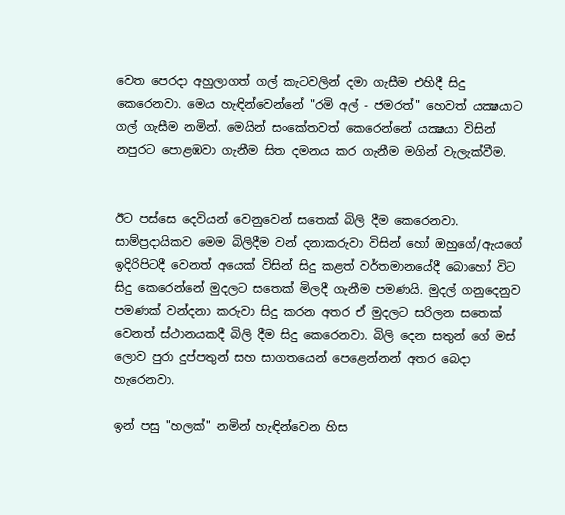වෙත පෙරදා අහුලාගත් ගල් කැටවලින් දමා ගැසීම එහිදී සිදු කෙරෙනවා. මෙය හැඳින්වෙන්නේ "රමි අල් - ජමරත්" හෙවත් යක්‍ෂයාට ගල් ගැසීම නමින්. මෙයින් සංකේතවත් කෙරෙන්නේ යක්‍ෂයා විසින් නපුරට පොළඹවා ගැනීම සිත දමනය කර ගැනීම මගින් වැලැක්වීම.


ඊට පස්සෙ දෙවියන් වෙනුවෙන් සතෙක් බිලි දීම කෙරෙනවා. සාම්ප්‍රදායිකව මෙම බිලිදීම වන් දනාකරුවා විසින් හෝ ඔහුගේ/ඇයගේ ඉදිරිපිටදී වෙනත් අයෙක් විසින් සිදු කළත් වර්තමානයේදී බොහෝ විට සිදු කෙරෙන්නේ මුදලට සතෙක් මිලදී ගැනීම පමණයි. මුදල් ගනුදෙනුව පමණක් වන්දනා කරුවා සිදු කරන අතර ඒ මුදලට සරිලන සතෙක් වෙනත් ස්ථානයකදී බිලි දීම සිදු කෙරෙනවා. බිලි දෙන සතුන් ගේ මස් ලොව පුරා දුප්පතුන් සහ සාගතයෙන් පෙළෙන්නන් අතර බෙදා හැරෙනවා.

ඉන් පසු "හලක්" නමින් හැඳින්වෙන හිස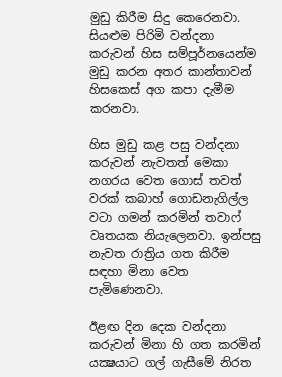මුඩු කිරීම සිදු කෙරෙනවා. සියළුම පිරිමි වන්දනා කරුවන් හිස සම්පූර්නයෙන්ම මුඩු කරන අතර කාන්තාවන් හිසකෙස් අග කපා දැමීම කරනවා.

හිස මුඩු කළ පසු වන්දනා කරුවන් නැවතත් මෙකා නගරය වෙත ගොස් තවත් වරක් කබාහ් ගොඩනැගිල්ල වටා ගමන් කරමින් තවාෆ් වෘතයක නියැලෙනවා. ඉන්පසු නැවත රාත්‍රිය ගත කිරීම සඳහා මිනා වෙත පැමිණෙනවා.

ඊළඟ දින දෙක වන්දනා කරුවන් මිනා හි ගත කරමින් යක්‍ෂයාට ගල් ගැසීමේ නිරත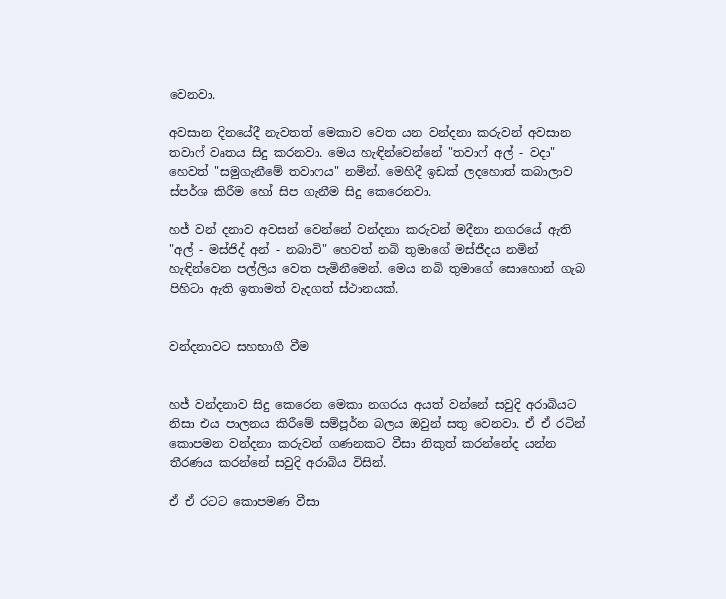වෙනවා.

අවසාන දිනයේදී නැවතත් මෙකාව වෙත යන වන්දනා කරුවන් අවසාන තවාෆ් වෘතය සිදු කරනවා. මෙය හැඳින්වෙන්නේ "තවාෆ් අල් - වදා" හෙවත් "සමුගැනීමේ තවාෆය" නමින්. මෙහිදී ඉඩක් ලදහොත් කබාලාව ස්පර්ශ කිරීම හෝ සිප ගැනීම සිදු කෙරෙනවා.

හජ් වන් දනාව අවසන් වෙන්නේ වන්දනා කරුවන් මදීනා නගරයේ ඇති "අල් - මස්ජිද් අන් - නබාවි" හෙවත් නබි තුමාගේ මස්ජීදය නමින් හැඳින්වෙන පල්ලිය වෙත පැමිනීමෙන්. මෙය නබි තුමාගේ සොහොන් ගැබ පිහිටා ඇති ඉතාමත් වැදගත් ස්ථානයක්.


වන්දනාවට සහභාගී වීම


හජ් වන්දනාව සිදු කෙරෙන මෙකා නගරය අයත් වන්නේ සවුදි අරාබියට නිසා එය පාලනය කිරීමේ සම්පූර්න බලය ඔවුන් සතු වෙනවා. ඒ ඒ රටින් කොපමන වන්දනා කරුවන් ගණනකට වීසා නිකුත් කරන්නේද යන්න තීරණය කරන්නේ සවුදි අරාබිය විසින්.

ඒ ඒ රටට කොපමණ වීසා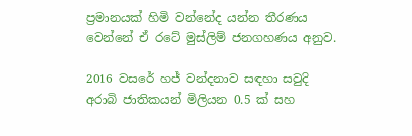ප්‍රමානයක් හිමි වන්නේද යන්න තීරණය වෙන්නේ ඒ රටේ මුස්ලිම් ජනගහණය අනුව.

2016 වසරේ හජ් වන්දනාව සඳහා සවුදි අරාබි ජාතිකයන් මිලියන 0.5 ක් සහ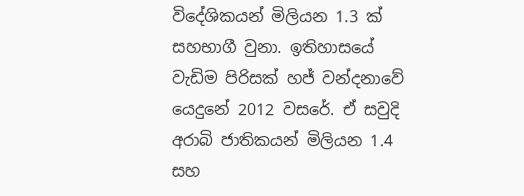විදේශිකයන් මිලියන 1.3 ක් සහභාගී වුනා. ඉතිහාසයේ වැඩිම පිරිසක් හජ් වන්දනාවේ යෙදුනේ 2012 වසරේ. ඒ සවුදි අරාබි ජාතිකයන් මිලියන 1.4 සහ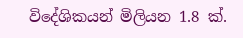විදේශිකයන් මිලියන 1.8 ක්.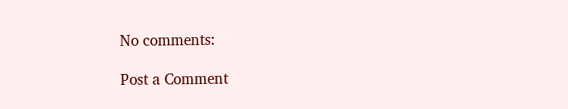No comments:

Post a Comment